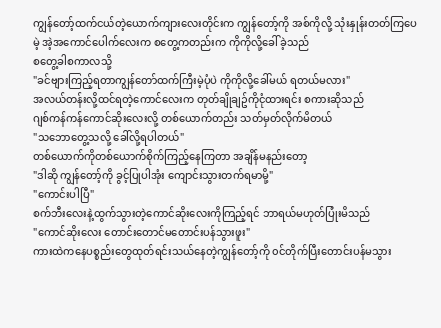ကျွန်တော့်ထက်ငယ်တဲ့ယောက်ကျားလေးတိုင်းက ကျွန်တော့်ကို အစ်ကိုလို့ သုံးနှုန်းတတ်ကြပေမဲ့ အဲ့အကောင်ပေါက်လေးက စတွေ့ကတည်းက ကိုကိုလို့ခေါ်ခဲ့သည်
စတွေ့ခါစကာလသို့
"ခင်ဗျားကြည့်ရတာကျွန်တော်ထက်ကြီးမဲ့ပုံပဲ ကိုကိုလို့ခေါ်မယ် ရတယ်မလား"
အလယ်တန်းလို့ထင်ရတဲ့ကောင်လေးက တုတ်ချိုချဥ်ကိုငုံထားရင်း စကားဆိုသည်
ဂျစ်ကန်ကန်ကောင်ဆိုးလေးလို့ တစ်ယောက်တည်း သတ်မှတ်လိုက်မိတယ်
"သဘောတွေ့သလို့ ခေါ်လို့ရပါတယ်"
တစ်ယောက်ကိုတစ်ယောက်စိုက်ကြည့်နေကြတာ အချိန်မနည်းတော့
"ဒါဆို ကျွန်တော့်ကို ခွင့်ပြုပါအုံး ကျောင်းသွားတက်ရမာမို့"
"ကောင်းပါပြီ"
စက်ဘီးလေးနဲ့ထွက်သွားတဲ့ကောင်ဆိုးလေးကိုကြည့်ရင် ဘာရယ်မဟုတ်ပြုံးမိသည်
"ကောင်ဆိုးလေး တောင်းတောင်မတောင်းပန်သွားဖူး"
ကားထဲကနေပစ္စည်းတွေထုတ်ရင်းသယ်နေတဲ့ကျွန်တော့်ကို ၀င်တိုက်ပြီးတောင်းပန်မသွား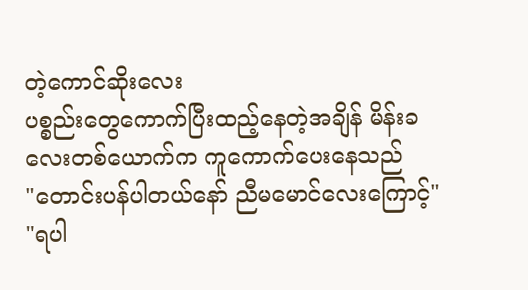တဲ့ကောင်ဆိုးလေး
ပစ္စည်းတွေကောက်ပြီးထည့်နေတဲ့အချိန် မိန်းခလေးတစ်ယောက်က ကူကောက်ပေးနေသည်
"တောင်းပန်ပါတယ်နော် ညီမမောင်လေးကြောင့်"
"ရပါ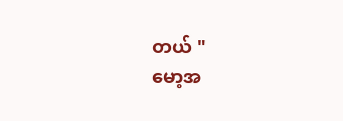တယ် "
မော့အ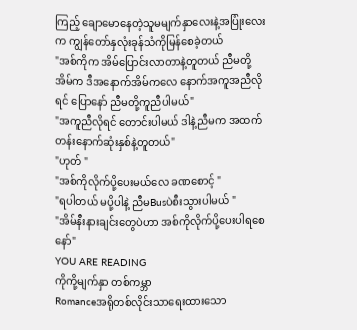ကြည့် ချောမောနေတဲ့သူမမျက်နှာလေးနဲ့အပြုံးလေးက ကျွန်တော်နှလုံးခုန်သံကိုမြန်စေခဲ့တယ်
"အစ်ကိုက အိမ်ပြောင်းလာတာနဲ့တူတယ် ညီမတို့အိမ်က ဒီအနောက်အိမ်ကလေ နောက်အကူအညီလိုရင် ပြောနော် ညီမတို့ကူညီပါမယ်"
"အကူညီလိုရင် တောင်းပါမယ် ဒါနဲ့ညီမက အထက်တန်းနောက်ဆုံးနှစ်နဲ့တူတယ်"
"ဟုတ် "
"အစ်ကိုလိုက်ပို့ပေးမယ်လေ ခဏစောင့် "
"ရပါတယ် မပို့ပါနဲ့ ညီမBusပဲစီးသွားပါမယ် "
"အိမ်နီးနားချင်းတွေပဲဟာ အစ်ကိုလိုက်ပို့ပေးပါရစေနော်"
YOU ARE READING
ကိုကို့မျက်နှာ တစ်ကမ္ဘာ
Romanceအရိုတစ်လိုင်းသာရေးထားသော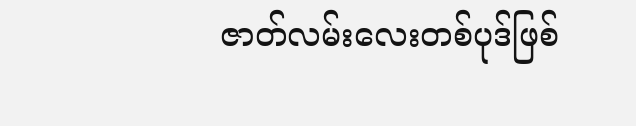ဇာတ်လမ်းလေးတစ်ပုဒ်ဖြစ်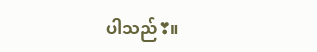ပါသည်❣။